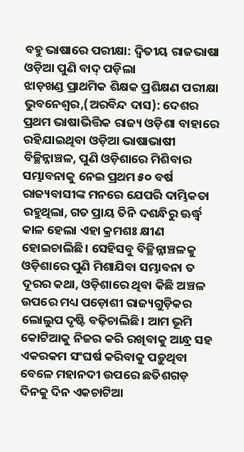ବହୁ ଭାଷାରେ ପରୀକ୍ଷା: ଦ୍ବିତୀୟ ରାଜଭାଷା ଓଡ଼ିଆ ପୁଣି ବାଦ୍ ପଡ଼ିଲା
ଝାଡ଼ଖଣ୍ଡ ପ୍ରାଥମିକ ଶିକ୍ଷକ ପ୍ରଶିକ୍ଷଣ ପରୀକ୍ଷା
ଭୁବନେଶ୍ବର,(ଅରବିନ୍ଦ ଦାସ): ଦେଶର ପ୍ରଥମ ଭାଷାଭିତ୍ତିକ ରାଜ୍ୟ ଓଡ଼ିଶା ବାହାରେ ରହିଯାଇଥିବା ଓଡ଼ିଆ ଭାଷାଭାଷୀ ବିଚ୍ଛିନ୍ନାଞ୍ଚଳ, ପୁଣି ଓଡ଼ିଶାରେ ମିଶିବାର ସମ୍ଭାବନାକୁ ନେଇ ପ୍ରଥମ ୫୦ ବର୍ଷ ରାଜ୍ୟବାସୀଙ୍କ ମନରେ ଯେପରି ଦାମ୍ଭିକତା ରହୁଥିଲା, ଗତ ପ୍ରାୟ ତିନି ଦଶନ୍ଧିରୁ ଊର୍ଦ୍ଧ୍ବ କାଳ ହେଲା ଏହା କ୍ରମଶଃ କ୍ଷୀଣ ହୋଇଚାଲିଛି। ସେହିସବୁ ବିଚ୍ଛିନ୍ନାଞ୍ଚଳକୁ ଓଡ଼ିଶାରେ ପୁଣି ମିଶାଯିବା ସମ୍ଭାବନା ତ ଦୂରର କଥା, ଓଡ଼ିଶାରେ ଥିବା କିଛି ଅଞ୍ଚଳ ଉପରେ ମଧ୍ୟ ପଡ଼ୋଶୀ ରାଜ୍ୟଗୁଡ଼ିକର ଲୋଲୁପ ଦୃଷ୍ଟି ବଢ଼ିଚାଲିଛି। ଆମ ଭୂମି କୋଟିଆକୁ ନିଜର କରି ରଖିବାକୁ ଆନ୍ଧ୍ର ସହ ଏକରକମ ସଂଘର୍ଷ କରିବାକୁ ପଡ଼ୁଥିବା ବେଳେ ମହାନଦୀ ଉପରେ ଛତିଶଗଡ଼ ଦିନକୁ ଦିନ ଏକଚାଟିଆ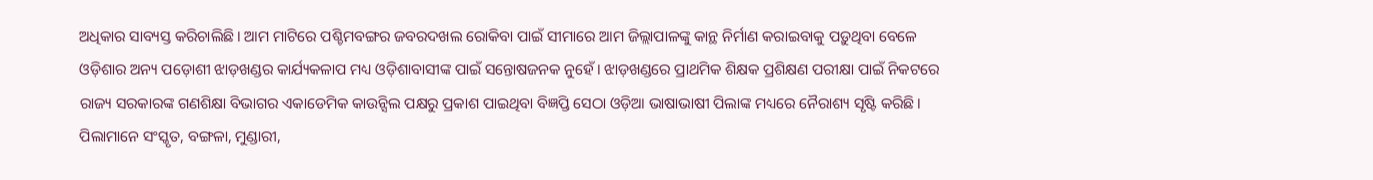ଅଧିକାର ସାବ୍ୟସ୍ତ କରିଚାଲିଛି। ଆମ ମାଟିରେ ପଶ୍ଚିମବଙ୍ଗର ଜବରଦଖଲ ରୋକିବା ପାଇଁ ସୀମାରେ ଆମ ଜିଲ୍ଲାପାଳଙ୍କୁ କାନ୍ଥ ନିର୍ମାଣ କରାଇବାକୁ ପଡ଼ୁଥିବା ବେଳେ ଓଡ଼ିଶାର ଅନ୍ୟ ପଡ଼ୋଶୀ ଝାଡ଼ଖଣ୍ଡର କାର୍ଯ୍ୟକଳାପ ମଧ୍ୟ ଓଡ଼ିଶାବାସୀଙ୍କ ପାଇଁ ସନ୍ତୋଷଜନକ ନୁହେଁ। ଝାଡ଼ଖଣ୍ଡରେ ପ୍ରାଥମିକ ଶିକ୍ଷକ ପ୍ରଶିକ୍ଷଣ ପରୀକ୍ଷା ପାଇଁ ନିକଟରେ ରାଜ୍ୟ ସରକାରଙ୍କ ଗଣଶିକ୍ଷା ବିଭାଗର ଏକାଡେମିକ କାଉନ୍ସିଲ ପକ୍ଷରୁ ପ୍ରକାଶ ପାଇଥିବା ବିଜ୍ଞପ୍ତି ସେଠା ଓଡ଼ିଆ ଭାଷାଭାଷୀ ପିଲାଙ୍କ ମଧ୍ୟରେ ନୈରାଶ୍ୟ ସୃଷ୍ଟି କରିଛି। ପିଲାମାନେ ସଂସ୍କୃତ, ବଙ୍ଗଳା, ମୁଣ୍ଡାରୀ,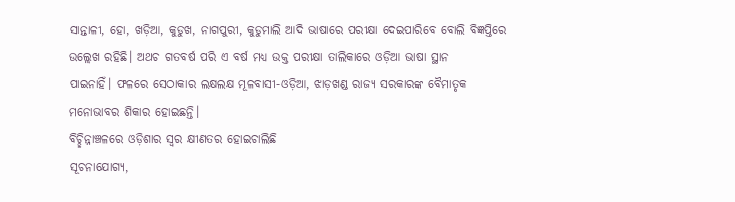ସାନ୍ତାଳୀ, ହୋ, ଖଡ଼ିଆ, କୁଡୁଖ, ନାଗପୁରୀ, କୁଡୁମାଲି ଆଦି ଭାଷାରେ ପରୀକ୍ଷା ଦେଇପାରିବେ ବୋଲି ବିଜ୍ଞପ୍ତିରେ ଉଲ୍ଲେଖ ରହିଛି। ଅଥଚ ଗତବର୍ଷ ପରି ଏ ବର୍ଷ ମଧ୍ୟ ଉକ୍ତ ପରୀକ୍ଷା ତାଲିକାରେ ଓଡ଼ିଆ ଭାଷା ସ୍ଥାନ
ପାଇନାହିଁ। ଫଳରେ ସେଠାକାର ଲକ୍ଷଲକ୍ଷ ମୂଳବାସୀ-ଓଡ଼ିଆ, ଝାଡ଼ଖଣ୍ଡ ରାଜ୍ୟ ସରକାରଙ୍କ ବୈମାତୃକ ମନୋଭାବର ଶିକାର ହୋଇଛନ୍ତି।
ବିଚ୍ଛିନ୍ନାଞ୍ଚଳରେ ଓଡ଼ିଶାର ସ୍ବର କ୍ଷୀଣତର ହୋଇଚାଲିଛି
ସୂଚନାଯୋଗ୍ୟ,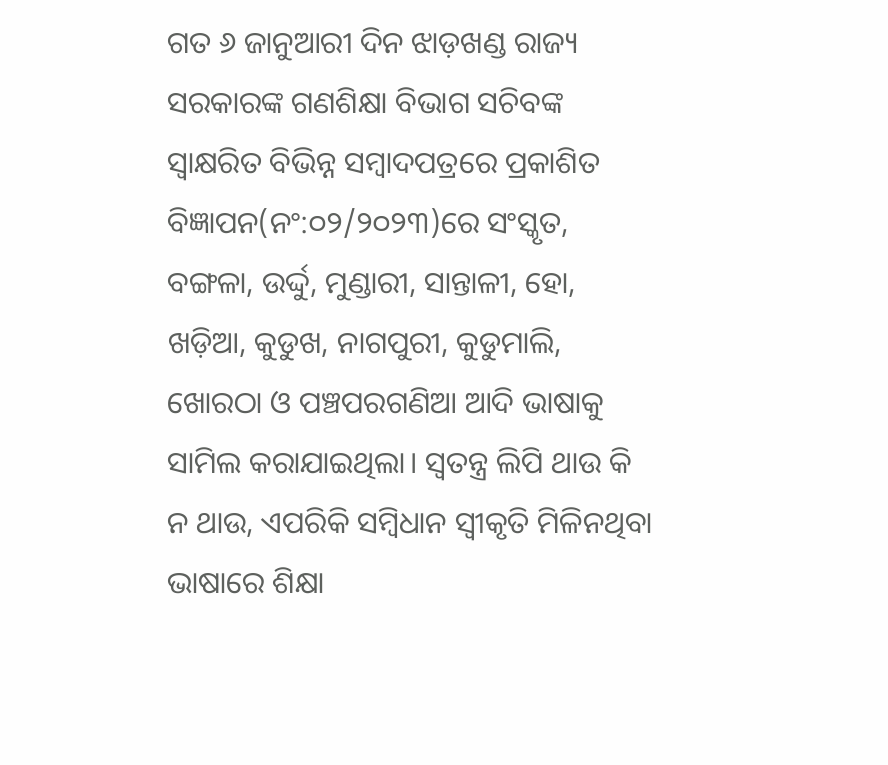ଗତ ୬ ଜାନୁଆରୀ ଦିନ ଝାଡ଼ଖଣ୍ଡ ରାଜ୍ୟ ସରକାରଙ୍କ ଗଣଶିକ୍ଷା ବିଭାଗ ସଚିବଙ୍କ ସ୍ବାକ୍ଷରିତ ବିଭିନ୍ନ ସମ୍ବାଦପତ୍ରରେ ପ୍ରକାଶିତ ବିଜ୍ଞାପନ(ନଂ:୦୨/୨୦୨୩)ରେ ସଂସ୍କୃତ, ବଙ୍ଗଳା, ଉର୍ଦ୍ଦୁ, ମୁଣ୍ଡାରୀ, ସାନ୍ତାଳୀ, ହୋ, ଖଡ଼ିଆ, କୁଡୁଖ, ନାଗପୁରୀ, କୁଡୁମାଲି, ଖୋରଠା ଓ ପଞ୍ଚପରଗଣିଆ ଆଦି ଭାଷାକୁ ସାମିଲ କରାଯାଇଥିଲା। ସ୍ବତନ୍ତ୍ର ଲିପି ଥାଉ କି ନ ଥାଉ, ଏପରିକି ସମ୍ବିଧାନ ସ୍ବୀକୃତି ମିଳିନଥିବା ଭାଷାରେ ଶିକ୍ଷା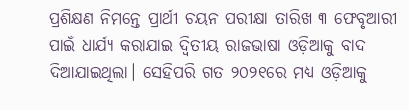ପ୍ରଶିକ୍ଷଣ ନିମନ୍ତେ ପ୍ରାର୍ଥୀ ଚୟନ ପରୀକ୍ଷା ତାରିଖ ୩ ଫେବୃଆରୀ ପାଇଁ ଧାର୍ଯ୍ୟ କରାଯାଇ ଦ୍ବିତୀୟ ରାଜଭାଷା ଓଡ଼ିଆକୁ ବାଦ ଦିଆଯାଇଥିଲା। ସେହିପରି ଗତ ୨୦୨୧ରେ ମଧ୍ୟ ଓଡ଼ିଆକୁ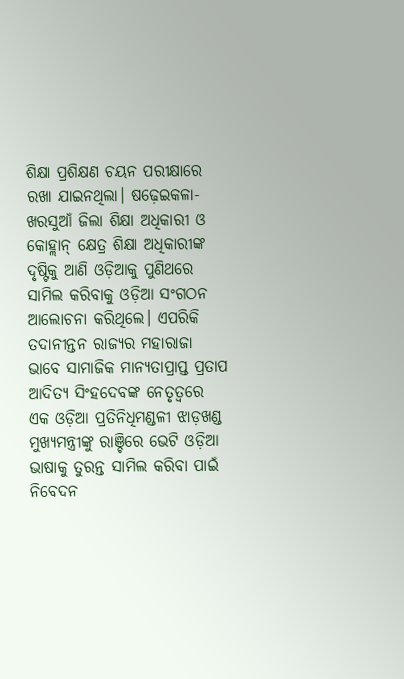ଶିକ୍ଷା ପ୍ରଶିକ୍ଷଣ ଚୟନ ପରୀକ୍ଷାରେ ରଖା ଯାଇନଥିଲା। ଷଢ଼େଇକଳା-ଖରସୁଆଁ ଜିଲା ଶିକ୍ଷା ଅଧିକାରୀ ଓ କୋହ୍ଲାନ୍ କ୍ଷେତ୍ର ଶିକ୍ଷା ଅଧିକାରୀଙ୍କ ଦୃଷ୍ଟିକୁ ଆଣି ଓଡ଼ିଆକୁ ପୁଣିଥରେ ସାମିଲ କରିବାକୁ ଓଡ଼ିଆ ସଂଗଠନ ଆଲୋଚନା କରିଥିଲେ। ଏପରିକି ତଦାନୀନ୍ତନ ରାଜ୍ୟର ମହାରାଜା ଭାବେ ସାମାଜିକ ମାନ୍ୟତାପ୍ରାପ୍ତ ପ୍ରତାପ ଆଦିତ୍ୟ ସିଂହଦେବଙ୍କ ନେତୃତ୍ବରେ ଏକ ଓଡ଼ିଆ ପ୍ରତିନିଧିମଣ୍ଡଳୀ ଝାଡ଼ଖଣ୍ଡ ମୁଖ୍ୟମନ୍ତ୍ରୀଙ୍କୁ ରାଞ୍ଚିରେ ଭେଟି ଓଡ଼ିଆ ଭାଷାକୁ ତୁରନ୍ତ ସାମିଲ କରିବା ପାଇଁ ନିବେଦନ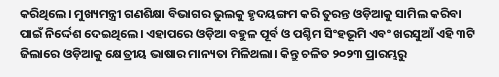କରିଥିଲେ। ମୁଖ୍ୟମନ୍ତ୍ରୀ ଗଣଶିକ୍ଷା ବିଭାଗର ଭୁଲକୁ ହୃଦୟଙ୍ଗମ କରି ତୁରନ୍ତ ଓଡ଼ିଆକୁ ସାମିଲ କରିବା ପାଇଁ ନିର୍ଦ୍ଦେଶ ଦେଇଥିଲେ। ଏହାପରେ ଓଡ଼ିଆ ବହୁଳ ପୂର୍ବ ଓ ପଶ୍ଚିମ ସିଂହଭୂମି ଏବଂ ଖରସୁଆଁ ଏହି ୩ଟି ଜିଲାରେ ଓଡ଼ିଆକୁ କ୍ଷେତ୍ରୀୟ ଭାଷାର ମାନ୍ୟତା ମିଳିଥଲା। କିନ୍ତୁ ଚଳିତ ୨୦୨୩ ପ୍ରାରମ୍ଭରୁ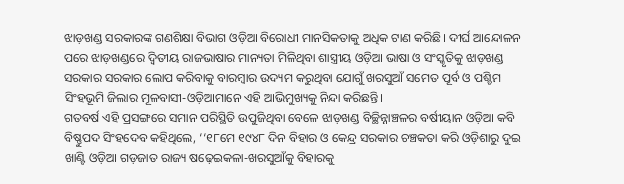ଝାଡ଼ଖଣ୍ଡ ସରକାରଙ୍କ ଗଣଶିକ୍ଷା ବିଭାଗ ଓଡ଼ିଆ ବିରୋଧୀ ମାନସିକତାକୁ ଅଧିକ ଟାଣ କରିଛି। ଦୀର୍ଘ ଆନ୍ଦୋଳନ ପରେ ଝାଡ଼ଖଣ୍ଡରେ ଦ୍ବିତୀୟ ରାଜଭାଷାର ମାନ୍ୟତା ମିଳିଥିବା ଶାସ୍ତ୍ରୀୟ ଓଡ଼ିଆ ଭାଷା ଓ ସଂସ୍କୃତିକୁ ଝାଡ଼ଖଣ୍ଡ ସରକାର ସରକାର ଲୋପ କରିବାକୁ ବାରମ୍ବାର ଉଦ୍ୟମ କରୁଥିବା ଯୋଗୁଁ ଖରସୁଆଁ ସମେତ ପୂର୍ବ ଓ ପଶ୍ଚିମ ସିଂହଭୂମି ଜିଲାର ମୂଳବାସୀ-ଓଡ଼ିଆମାନେ ଏହି ଆଭିମୁଖ୍ୟକୁ ନିନ୍ଦା କରିଛନ୍ତି।
ଗତବର୍ଷ ଏହି ପ୍ରସଙ୍ଗରେ ସମାନ ପରିସ୍ଥିତି ଉପୁଜିଥିବା ବେଳେ ଝାଡ଼ଖଣ୍ଡ ବିଚ୍ଛିନ୍ନାଞ୍ଚଳର ବର୍ଷୀୟାନ ଓଡ଼ିଆ କବି ବିଷ୍ଣୁପଦ ସିଂହଦେବ କହିଥିଲେ, ‘‘୧୮ମେ ୧୯୪୮ ଦିନ ବିହାର ଓ କେନ୍ଦ୍ର ସରକାର ଚଞ୍ଚକତା କରି ଓଡ଼ିଶାରୁ ଦୁଇ ଖାଣ୍ଟି ଓଡ଼ିଆ ଗଡ଼ଜାତ ରାଜ୍ୟ ଷଢ଼େଇକଳା-ଖରସୁଆଁକୁ ବିହାରକୁ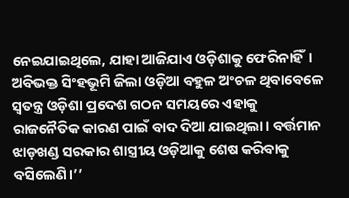ନେଇଯାଇଥିଲେ, ଯାହା ଆଜିଯାଏ ଓଡ଼ିଶାକୁ ଫେରିନାହିଁ। ଅବିଭକ୍ତ ସିଂହଭୂମି ଜିଲା ଓଡ଼ିଆ ବହୁଳ ଅଂଚଳ ଥିବାବେଳେ ସ୍ୱତନ୍ତ୍ର ଓଡ଼ିଶା ପ୍ରଦେଶ ଗଠନ ସମୟରେ ଏହାକୁ ରାଜନୈତିକ କାରଣ ପାଇଁ ବାଦ ଦିଆ ଯାଇଥିଲା। ବର୍ତ୍ତମାନ ଝାଡ଼ଖଣ୍ଡ ସରକାର ଶାସ୍ତ୍ରୀୟ ଓଡ଼ିଆକୁ ଶେଷ କରିବାକୁ ବସିଲେଣି।’’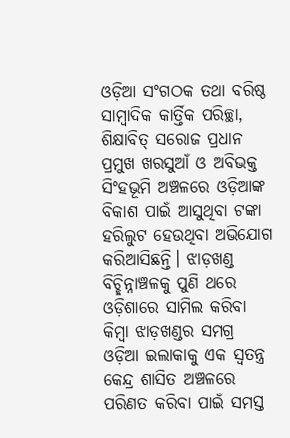ଓଡ଼ିଆ ସଂଗଠକ ତଥା ବରିଷ୍ଠ ସାମ୍ବାଦିକ କାର୍ତ୍ତିକ ପରିଚ୍ଛା, ଶିକ୍ଷାବିତ୍ ସରୋଜ ପ୍ରଧାନ ପ୍ରମୁଖ ଖରସୁଆଁ ଓ ଅବିଭକ୍ତ ସିଂହଭୂମି ଅଞ୍ଚଳରେ ଓଡ଼ିଆଙ୍କ ବିକାଶ ପାଇଁ ଆସୁଥିବା ଟଙ୍କା ହରିଲୁଟ ହେଉଥିବା ଅଭିଯୋଗ କରିଆସିଛନ୍ତି। ଝାଡ଼ଖଣ୍ଡ ବିଚ୍ଛିନ୍ନାଞ୍ଚଳକୁ ପୁଣି ଥରେ ଓଡ଼ିଶାରେ ସାମିଲ କରିବା କିମ୍ବା ଝାଡ଼ଖଣ୍ଡର ସମଗ୍ର ଓଡ଼ିଆ ଇଲାକାକୁ ଏକ ସ୍ବତନ୍ତ୍ର କେନ୍ଦ୍ର ଶାସିତ ଅଞ୍ଚଳରେ ପରିଣତ କରିବା ପାଇଁ ସମସ୍ତ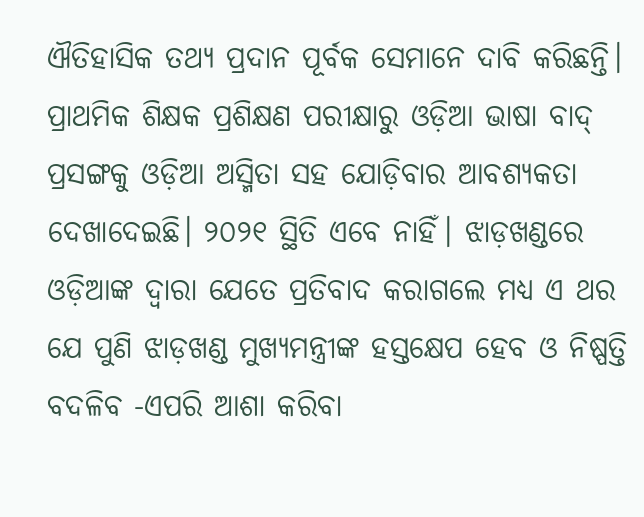ଐତିହାସିକ ତଥ୍ୟ ପ୍ରଦାନ ପୂର୍ବକ ସେମାନେ ଦାବି କରିଛନ୍ତି।
ପ୍ରାଥମିକ ଶିକ୍ଷକ ପ୍ରଶିକ୍ଷଣ ପରୀକ୍ଷାରୁ ଓଡ଼ିଆ ଭାଷା ବାଦ୍ ପ୍ରସଙ୍ଗକୁ ଓଡ଼ିଆ ଅସ୍ମିତା ସହ ଯୋଡ଼ିବାର ଆବଶ୍ୟକତା ଦେଖାଦେଇଛି। ୨୦୨୧ ସ୍ଥିତି ଏବେ ନାହିଁ। ଝାଡ଼ଖଣ୍ଡରେ ଓଡ଼ିଆଙ୍କ ଦ୍ବାରା ଯେତେ ପ୍ରତିବାଦ କରାଗଲେ ମଧ୍ୟ ଏ ଥର ଯେ ପୁଣି ଝାଡ଼ଖଣ୍ଡ ମୁଖ୍ୟମନ୍ତ୍ରୀଙ୍କ ହସ୍ତକ୍ଷେପ ହେବ ଓ ନିଷ୍ପତ୍ତି ବଦଳିବ -ଏପରି ଆଶା କରିବା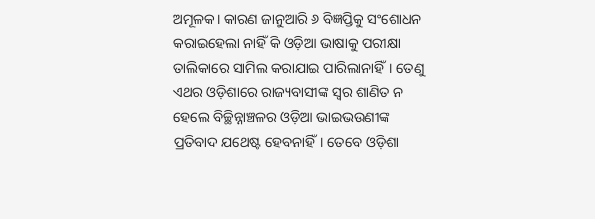ଅମୂଳକ। କାରଣ ଜାନୁଆରି ୬ ବିଜ୍ଞପ୍ତିକୁ ସଂଶୋଧନ କରାଇହେଲା ନାହିଁ କି ଓଡ଼ିଆ ଭାଷାକୁ ପରୀକ୍ଷା ତାଲିକାରେ ସାମିଲ କରାଯାଇ ପାରିଲାନାହିଁ। ତେଣୁ ଏଥର ଓଡ଼ିଶାରେ ରାଜ୍ୟବାସୀଙ୍କ ସ୍ବର ଶାଣିତ ନ ହେଲେ ବିଚ୍ଛିନ୍ନାଞ୍ଚଳର ଓଡ଼ିଆ ଭାଇଭଉଣୀଙ୍କ ପ୍ରତିବାଦ ଯଥେଷ୍ଟ ହେବନାହିଁ। ତେବେ ଓଡ଼ିଶା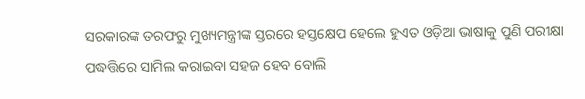ସରକାରଙ୍କ ତରଫରୁ ମୁଖ୍ୟମନ୍ତ୍ରୀଙ୍କ ସ୍ତରରେ ହସ୍ତକ୍ଷେପ ହେଲେ ହୁଏତ ଓଡ଼ିଆ ଭାଷାକୁ ପୁଣି ପରୀକ୍ଷା ପଦ୍ଧତ୍ତିରେ ସାମିଲ କରାଇବା ସହଜ ହେବ ବୋଲି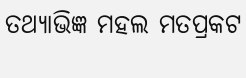ତଥ୍ୟାଭିଜ୍ଞ ମହଲ ମତପ୍ରକଟ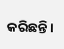କରିଛନ୍ତି।